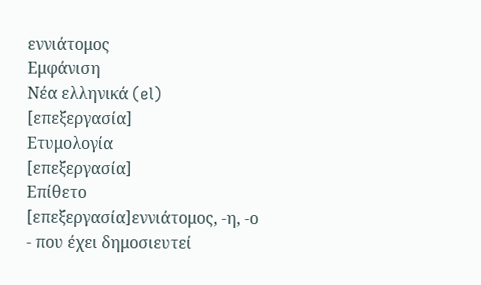εννιάτομος
Εμφάνιση
Νέα ελληνικά (el)
[επεξεργασία]
Ετυμολογία
[επεξεργασία]
Επίθετο
[επεξεργασία]εννιάτομος, -η, -ο
- που έχει δημοσιευτεί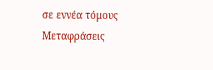σε εννέα τόμους
Μεταφράσεις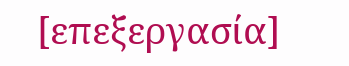[επεξεργασία]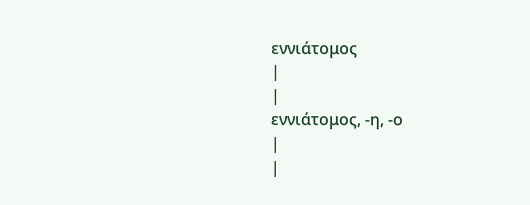εννιάτομος
|
|
εννιάτομος, -η, -ο
|
|